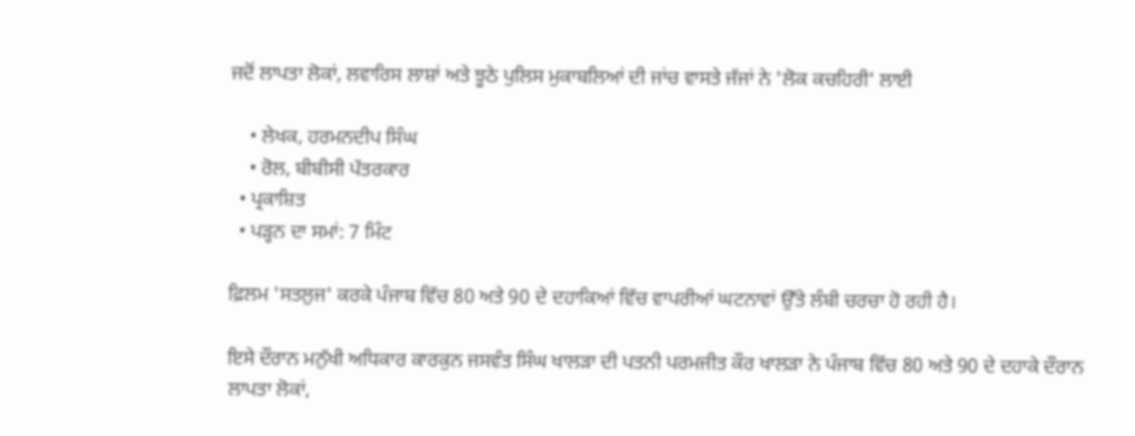ਜਦੋਂ ਲਾਪਤਾ ਲੋਕਾਂ, ਲਵਾਰਿਸ ਲਾਸ਼ਾਂ ਅਤੇ ਝੂਠੇ ਪੁਲਿਸ ਮੁਕਾਬਲਿਆਂ ਦੀ ਜਾਂਚ ਵਾਸਤੇ ਜੱਜਾਂ ਨੇ 'ਲੋਕ ਕਚਹਿਰੀ' ਲਾਈ

    • ਲੇਖਕ, ਹਰਮਨਦੀਪ ਸਿੰਘ
    • ਰੋਲ, ਬੀਬੀਸੀ ਪੱਤਰਕਾਰ
  • ਪ੍ਰਕਾਸ਼ਿਤ
  • ਪੜ੍ਹਨ ਦਾ ਸਮਾਂ: 7 ਮਿੰਟ

ਫ਼ਿਲਮ 'ਸਤਲੁਜ' ਕਰਕੇ ਪੰਜਾਬ ਵਿੱਚ 80 ਅਤੇ 90 ਦੇ ਦਹਾਕਿਆਂ ਵਿੱਚ ਵਾਪਰੀਆਂ ਘਟਨਾਵਾਂ ਉੱਤੇ ਲੰਬੀ ਚਰਚਾ ਹੋ ਰਹੀ ਹੈ।

ਇਸੇ ਦੌਰਾਨ ਮਨੁੱਖੀ ਅਧਿਕਾਰ ਕਾਰਕੁਨ ਜਸਵੰਤ ਸਿੰਘ ਖਾਲੜਾ ਦੀ ਪਤਨੀ ਪਰਮਜੀਤ ਕੌਰ ਖਾਲੜਾ ਨੇ ਪੰਜਾਬ ਵਿੱਚ 80 ਅਤੇ 90 ਦੇ ਦਹਾਕੇ ਦੌਰਾਨ ਲਾਪਤਾ ਲੋਕਾਂ,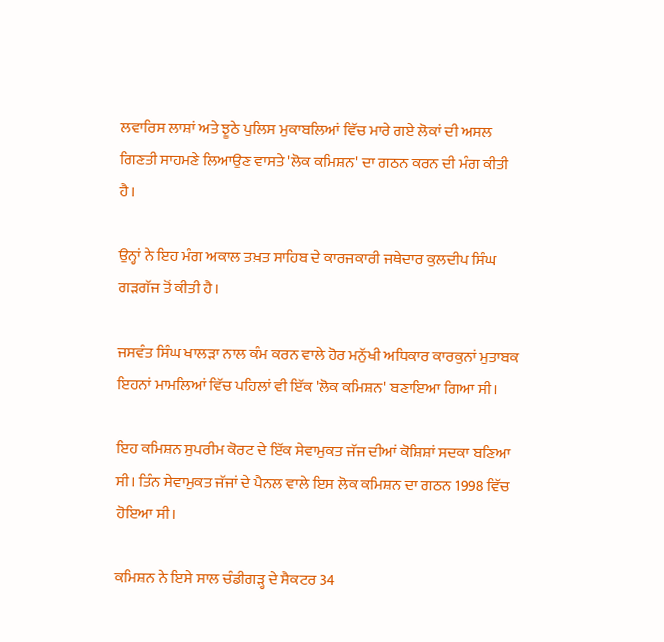ਲਵਾਰਿਸ ਲਾਸ਼ਾਂ ਅਤੇ ਝੂਠੇ ਪੁਲਿਸ ਮੁਕਾਬਲਿਆਂ ਵਿੱਚ ਮਾਰੇ ਗਏ ਲੋਕਾਂ ਦੀ ਅਸਲ ਗਿਣਤੀ ਸਾਹਮਣੇ ਲਿਆਉਣ ਵਾਸਤੇ 'ਲੋਕ ਕਮਿਸ਼ਨ' ਦਾ ਗਠਨ ਕਰਨ ਦੀ ਮੰਗ ਕੀਤੀ ਹੈ।

ਉਨ੍ਹਾਂ ਨੇ ਇਹ ਮੰਗ ਅਕਾਲ ਤਖ਼ਤ ਸਾਹਿਬ ਦੇ ਕਾਰਜਕਾਰੀ ਜਥੇਦਾਰ ਕੁਲਦੀਪ ਸਿੰਘ ਗੜਗੱਜ ਤੋਂ ਕੀਤੀ ਹੈ।

ਜਸਵੰਤ ਸਿੰਘ ਖਾਲੜਾ ਨਾਲ ਕੰਮ ਕਰਨ ਵਾਲੇ ਹੋਰ ਮਨੁੱਖੀ ਅਧਿਕਾਰ ਕਾਰਕੁਨਾਂ ਮੁਤਾਬਕ ਇਹਨਾਂ ਮਾਮਲਿਆਂ ਵਿੱਚ ਪਹਿਲਾਂ ਵੀ ਇੱਕ 'ਲੋਕ ਕਮਿਸ਼ਨ' ਬਣਾਇਆ ਗਿਆ ਸੀ।

ਇਹ ਕਮਿਸ਼ਨ ਸੁਪਰੀਮ ਕੋਰਟ ਦੇ ਇੱਕ ਸੇਵਾਮੁਕਤ ਜੱਜ ਦੀਆਂ ਕੋਸ਼ਿਸ਼ਾਂ ਸਦਕਾ ਬਣਿਆ ਸੀ। ਤਿੰਨ ਸੇਵਾਮੁਕਤ ਜੱਜਾਂ ਦੇ ਪੈਨਲ ਵਾਲੇ ਇਸ ਲੋਕ ਕਮਿਸ਼ਨ ਦਾ ਗਠਨ 1998 ਵਿੱਚ ਹੋਇਆ ਸੀ।

ਕਮਿਸ਼ਨ ਨੇ ਇਸੇ ਸਾਲ ਚੰਡੀਗੜ੍ਹ ਦੇ ਸੈਕਟਰ 34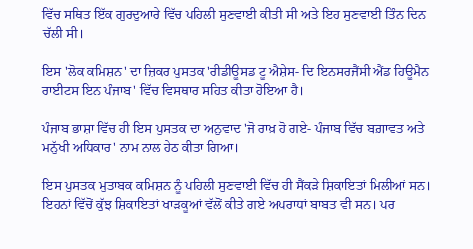ਵਿੱਚ ਸਥਿਤ ਇੱਕ ਗੁਰਦੁਆਰੇ ਵਿੱਚ ਪਹਿਲੀ ਸੁਣਵਾਈ ਕੀਤੀ ਸੀ ਅਤੇ ਇਹ ਸੁਣਵਾਈ ਤਿੰਨ ਦਿਨ ਚੱਲੀ ਸੀ।

ਇਸ 'ਲੋਕ ਕਮਿਸ਼ਨ' ਦਾ ਜ਼ਿਕਰ ਪੁਸਤਕ 'ਰੀਡੀਊਸਡ ਟੂ ਐਸ਼ੇਸ- ਦਿ ਇਨਸਰਜੈਂਸੀ ਐਂਡ ਹਿਊਮੈਨ ਰਾਈਟਸ ਇਨ ਪੰਜਾਬ' ਵਿੱਚ ਵਿਸਥਾਰ ਸਹਿਤ ਕੀਤਾ ਹੋਇਆ ਹੈ।

ਪੰਜਾਬ ਭਾਸ਼ਾ ਵਿੱਚ ਹੀ ਇਸ ਪੁਸਤਕ ਦਾ ਅਨੁਵਾਦ 'ਜੋ ਰਾਖ਼ ਹੋ ਗਏ- ਪੰਜਾਬ ਵਿੱਚ ਬਗ਼ਾਵਤ ਅਤੇ ਮਨੁੱਖੀ ਅਧਿਕਾਰ' ਨਾਮ ਨਾਲ ਹੇਠ ਕੀਤਾ ਗਿਆ।

ਇਸ ਪੁਸਤਕ ਮੁਤਾਬਕ ਕਮਿਸ਼ਨ ਨੂੰ ਪਹਿਲੀ ਸੁਣਵਾਈ ਵਿੱਚ ਹੀ ਸੈਂਕੜੇ ਸ਼ਿਕਾਇਤਾਂ ਮਿਲੀਆਂ ਸਨ। ਇਹਨਾਂ ਵਿੱਚੋਂ ਕੁੱਝ ਸ਼ਿਕਾਇਤਾਂ ਖਾੜਕੂਆਂ ਵੱਲੋਂ ਕੀਤੇ ਗਏ ਅਪਰਾਧਾਂ ਬਾਬਤ ਵੀ ਸਨ। ਪਰ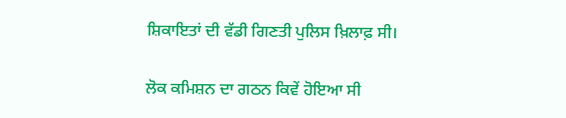ਸ਼ਿਕਾਇਤਾਂ ਦੀ ਵੱਡੀ ਗਿਣਤੀ ਪੁਲਿਸ ਖ਼ਿਲਾਫ਼ ਸੀ।

ਲੋਕ ਕਮਿਸ਼ਨ ਦਾ ਗਠਨ ਕਿਵੇਂ ਹੋਇਆ ਸੀ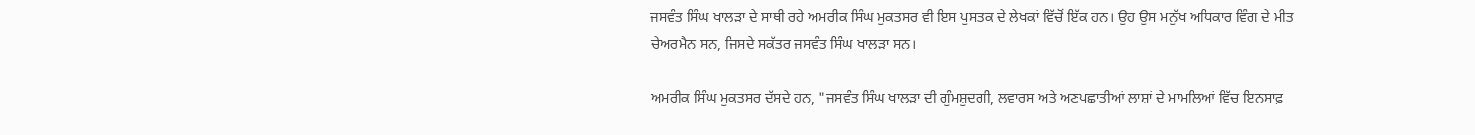ਜਸਵੰਤ ਸਿੰਘ ਖਾਲੜਾ ਦੇ ਸਾਥੀ ਰਹੇ ਅਮਰੀਕ ਸਿੰਘ ਮੁਕਤਸਰ ਵੀ ਇਸ ਪੁਸਤਕ ਦੇ ਲੇਖਕਾਂ ਵਿੱਚੋਂ ਇੱਕ ਹਨ। ਉਹ ਉਸ ਮਨੁੱਖ ਅਧਿਕਾਰ ਵਿੰਗ ਦੇ ਮੀਤ ਚੇਅਰਮੈਨ ਸਨ, ਜਿਸਦੇ ਸਕੱਤਰ ਜਸਵੰਤ ਸਿੰਘ ਖਾਲੜਾ ਸਨ।

ਅਮਰੀਕ ਸਿੰਘ ਮੁਕਤਸਰ ਦੱਸਦੇ ਹਨ, "ਜਸਵੰਤ ਸਿੰਘ ਖਾਲੜਾ ਦੀ ਗੁੰਮਸ਼ੁਦਗੀ, ਲਵਾਰਸ ਅਤੇ ਅਣਪਛਾਤੀਆਂ ਲਾਸ਼ਾਂ ਦੇ ਮਾਮਲਿਆਂ ਵਿੱਚ ਇਨਸਾਫ਼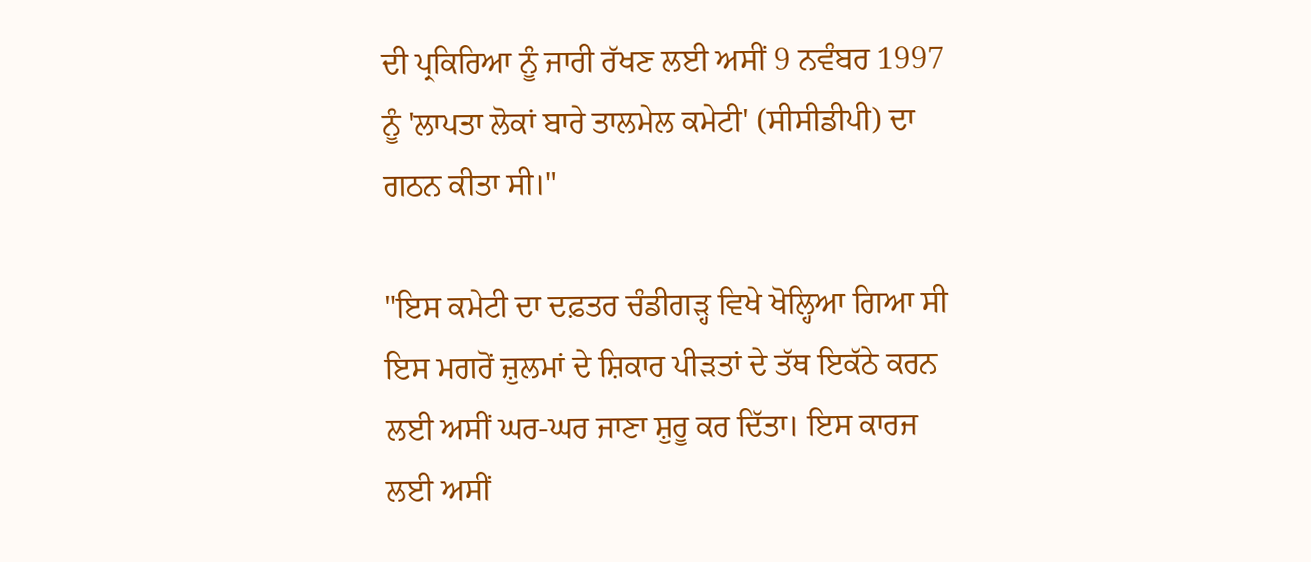ਦੀ ਪ੍ਰਕਿਰਿਆ ਨੂੰ ਜਾਰੀ ਰੱਖਣ ਲਈ ਅਸੀਂ 9 ਨਵੰਬਰ 1997 ਨੂੰ 'ਲਾਪਤਾ ਲੋਕਾਂ ਬਾਰੇ ਤਾਲਮੇਲ ਕਮੇਟੀ' (ਸੀਸੀਡੀਪੀ) ਦਾ ਗਠਨ ਕੀਤਾ ਸੀ।"

"ਇਸ ਕਮੇਟੀ ਦਾ ਦਫ਼ਤਰ ਚੰਡੀਗੜ੍ਹ ਵਿਖੇ ਖੋਲ੍ਹਿਆ ਗਿਆ ਸੀ ਇਸ ਮਗਰੋਂ ਜ਼ੁਲਮਾਂ ਦੇ ਸ਼ਿਕਾਰ ਪੀੜਤਾਂ ਦੇ ਤੱਥ ਇਕੱਠੇ ਕਰਨ ਲਈ ਅਸੀਂ ਘਰ-ਘਰ ਜਾਣਾ ਸ਼ੁਰੂ ਕਰ ਦਿੱਤਾ। ਇਸ ਕਾਰਜ ਲਈ ਅਸੀਂ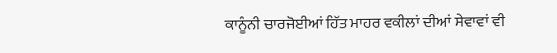ਕਾਨੂੰਨੀ ਚਾਰਜੋਈਆਂ ਹਿੱਤ ਮਾਹਰ ਵਕੀਲਾਂ ਦੀਆਂ ਸੇਵਾਵਾਂ ਵੀ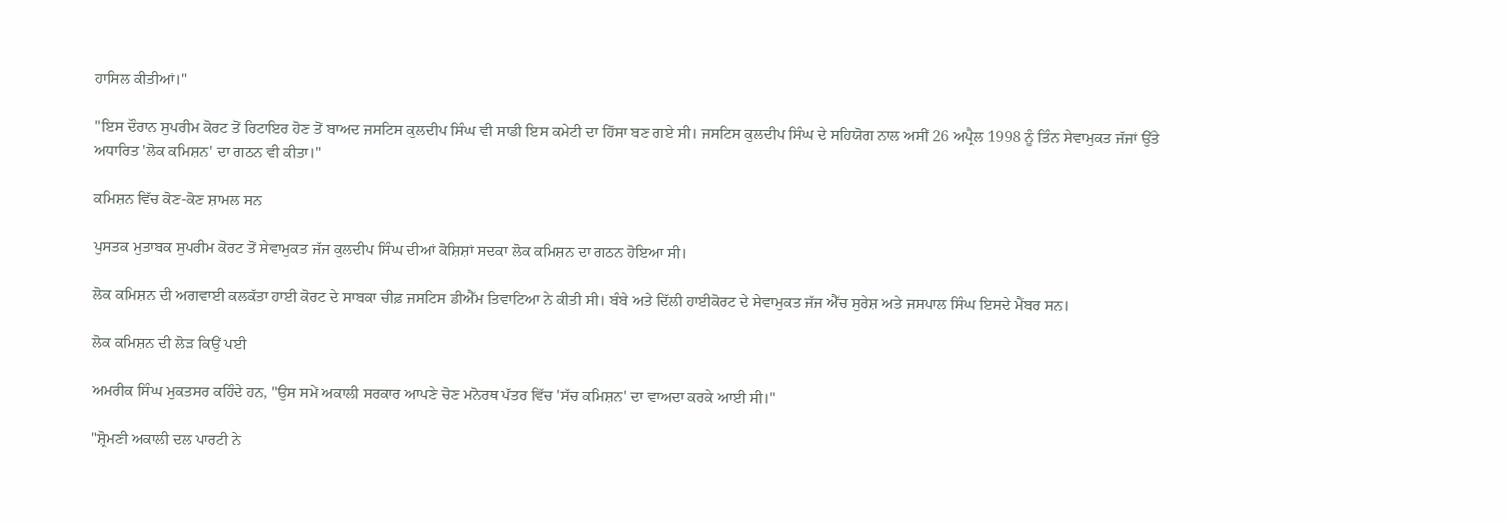ਹਾਸਿਲ ਕੀਤੀਆਂ।"

"ਇਸ ਦੌਰਾਨ ਸੁਪਰੀਮ ਕੋਰਟ ਤੋਂ ਰਿਟਾਇਰ ਹੋਣ ਤੋਂ ਬਾਅਦ ਜਸਟਿਸ ਕੁਲਦੀਪ ਸਿੰਘ ਵੀ ਸਾਡੀ ਇਸ ਕਮੇਟੀ ਦਾ ਹਿੱਸਾ ਬਣ ਗਏ ਸੀ। ਜਸਟਿਸ ਕੁਲਦੀਪ ਸਿੰਘ ਦੇ ਸਹਿਯੋਗ ਨਾਲ ਅਸੀਂ 26 ਅਪ੍ਰੈਲ 1998 ਨੂੰ ਤਿੰਨ ਸੇਵਾਮੁਕਤ ਜੱਜਾਂ ਉੱਤੇ ਅਧਾਰਿਤ 'ਲੋਕ ਕਮਿਸ਼ਨ' ਦਾ ਗਠਨ ਵੀ ਕੀਤਾ।"

ਕਮਿਸ਼ਨ ਵਿੱਚ ਕੋਣ-ਕੋਣ ਸ਼ਾਮਲ ਸਨ

ਪੁਸਤਕ ਮੁਤਾਬਕ ਸੁਪਰੀਮ ਕੋਰਟ ਤੋਂ ਸੇਵਾਮੁਕਤ ਜੱਜ ਕੁਲਦੀਪ ਸਿੰਘ ਦੀਆਂ ਕੋਸ਼ਿਸ਼ਾਂ ਸਦਕਾ ਲੋਕ ਕਮਿਸ਼ਨ ਦਾ ਗਠਨ ਹੋਇਆ ਸੀ।

ਲੋਕ ਕਮਿਸ਼ਨ ਦੀ ਅਗਵਾਈ ਕਲਕੱਤਾ ਹਾਈ ਕੋਰਟ ਦੇ ਸਾਬਕਾ ਚੀਫ਼ ਜਸਟਿਸ ਡੀਐੱਮ ਤਿਵਾਟਿਆ ਨੇ ਕੀਤੀ ਸੀ। ਬੰਬੇ ਅਤੇ ਦਿੱਲੀ ਹਾਈਕੋਰਟ ਦੇ ਸੇਵਾਮੁਕਤ ਜੱਜ ਐੱਚ ਸੁਰੇਸ਼ ਅਤੇ ਜਸਪਾਲ ਸਿੰਘ ਇਸਦੇ ਮੈਂਬਰ ਸਨ।

ਲੋਕ ਕਮਿਸ਼ਨ ਦੀ ਲੋੜ ਕਿਉਂ ਪਈ

ਅਮਰੀਕ ਸਿੰਘ ਮੁਕਤਸਰ ਕਹਿੰਦੇ ਹਨ, "ਉਸ ਸਮੇਂ ਅਕਾਲੀ ਸਰਕਾਰ ਆਪਣੇ ਚੋਣ ਮਨੋਰਥ ਪੱਤਰ ਵਿੱਚ 'ਸੱਚ ਕਮਿਸ਼ਨ' ਦਾ ਵਾਅਦਾ ਕਰਕੇ ਆਈ ਸੀ।"

"ਸ਼੍ਰੋਮਣੀ ਅਕਾਲੀ ਦਲ ਪਾਰਟੀ ਨੇ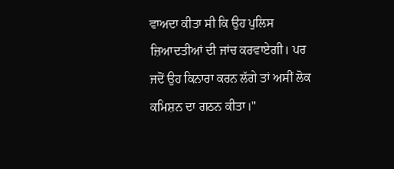ਵਾਅਦਾ ਕੀਤਾ ਸੀ ਕਿ ਉਹ ਪੁਲਿਸ ਜ਼ਿਆਦਤੀਆਂ ਦੀ ਜਾਂਚ ਕਰਵਾਏਗੀ। ਪਰ ਜਦੋਂ ਉਹ ਕਿਨਾਰਾ ਕਰਨ ਲੱਗੇ ਤਾਂ ਅਸੀਂ ਲੋਕ ਕਮਿਸ਼ਨ ਦਾ ਗਠਨ ਕੀਤਾ।"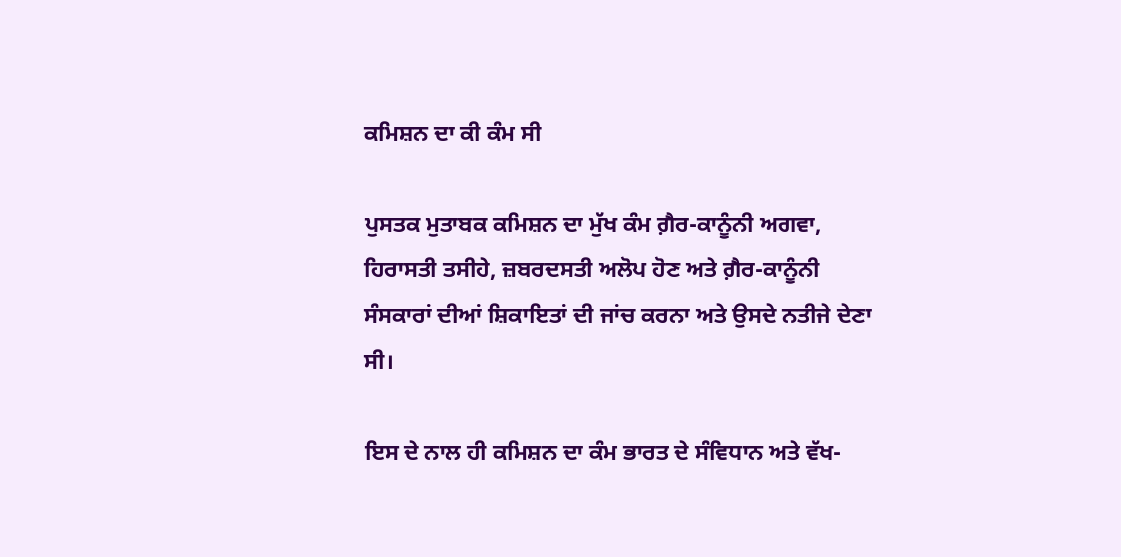ਕਮਿਸ਼ਨ ਦਾ ਕੀ ਕੰਮ ਸੀ

ਪੁਸਤਕ ਮੁਤਾਬਕ ਕਮਿਸ਼ਨ ਦਾ ਮੁੱਖ ਕੰਮ ਗ਼ੈਰ-ਕਾਨੂੰਨੀ ਅਗਵਾ, ਹਿਰਾਸਤੀ ਤਸੀਹੇ, ਜ਼ਬਰਦਸਤੀ ਅਲੋਪ ਹੋਣ ਅਤੇ ਗ਼ੈਰ-ਕਾਨੂੰਨੀ ਸੰਸਕਾਰਾਂ ਦੀਆਂ ਸ਼ਿਕਾਇਤਾਂ ਦੀ ਜਾਂਚ ਕਰਨਾ ਅਤੇ ਉਸਦੇ ਨਤੀਜੇ ਦੇਣਾ ਸੀ।

ਇਸ ਦੇ ਨਾਲ ਹੀ ਕਮਿਸ਼ਨ ਦਾ ਕੰਮ ਭਾਰਤ ਦੇ ਸੰਵਿਧਾਨ ਅਤੇ ਵੱਖ-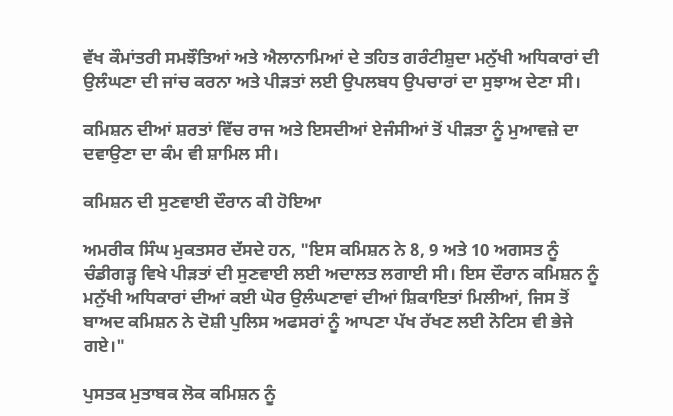ਵੱਖ ਕੌਮਾਂਤਰੀ ਸਮਝੌਤਿਆਂ ਅਤੇ ਐਲਾਨਾਮਿਆਂ ਦੇ ਤਹਿਤ ਗਰੰਟੀਸ਼ੁਦਾ ਮਨੁੱਖੀ ਅਧਿਕਾਰਾਂ ਦੀ ਉਲੰਘਣਾ ਦੀ ਜਾਂਚ ਕਰਨਾ ਅਤੇ ਪੀੜਤਾਂ ਲਈ ਉਪਲਬਧ ਉਪਚਾਰਾਂ ਦਾ ਸੁਝਾਅ ਦੇਣਾ ਸੀ।

ਕਮਿਸ਼ਨ ਦੀਆਂ ਸ਼ਰਤਾਂ ਵਿੱਚ ਰਾਜ ਅਤੇ ਇਸਦੀਆਂ ਏਜੰਸੀਆਂ ਤੋਂ ਪੀੜਤਾ ਨੂੰ ਮੁਆਵਜ਼ੇ ਦਾ ਦਵਾਉਣਾ ਦਾ ਕੰਮ ਵੀ ਸ਼ਾਮਿਲ ਸੀ।

ਕਮਿਸ਼ਨ ਦੀ ਸੁਣਵਾਈ ਦੌਰਾਨ ਕੀ ਹੋਇਆ

ਅਮਰੀਕ ਸਿੰਘ ਮੁਕਤਸਰ ਦੱਸਦੇ ਹਨ, "ਇਸ ਕਮਿਸ਼ਨ ਨੇ 8, 9 ਅਤੇ 10 ਅਗਸਤ ਨੂੰ ਚੰਡੀਗੜ੍ਹ ਵਿਖੇ ਪੀੜਤਾਂ ਦੀ ਸੁਣਵਾਈ ਲਈ ਅਦਾਲਤ ਲਗਾਈ ਸੀ। ਇਸ ਦੌਰਾਨ ਕਮਿਸ਼ਨ ਨੂੰ ਮਨੁੱਖੀ ਅਧਿਕਾਰਾਂ ਦੀਆਂ ਕਈ ਘੋਰ ਉਲੰਘਣਾਵਾਂ ਦੀਆਂ ਸ਼ਿਕਾਇਤਾਂ ਮਿਲੀਆਂ, ਜਿਸ ਤੋਂ ਬਾਅਦ ਕਮਿਸ਼ਨ ਨੇ ਦੋਸ਼ੀ ਪੁਲਿਸ ਅਫਸਰਾਂ ਨੂੰ ਆਪਣਾ ਪੱਖ ਰੱਖਣ ਲਈ ਨੋਟਿਸ ਵੀ ਭੇਜੇ ਗਏ।"

ਪੁਸਤਕ ਮੁਤਾਬਕ ਲੋਕ ਕਮਿਸ਼ਨ ਨੂੰ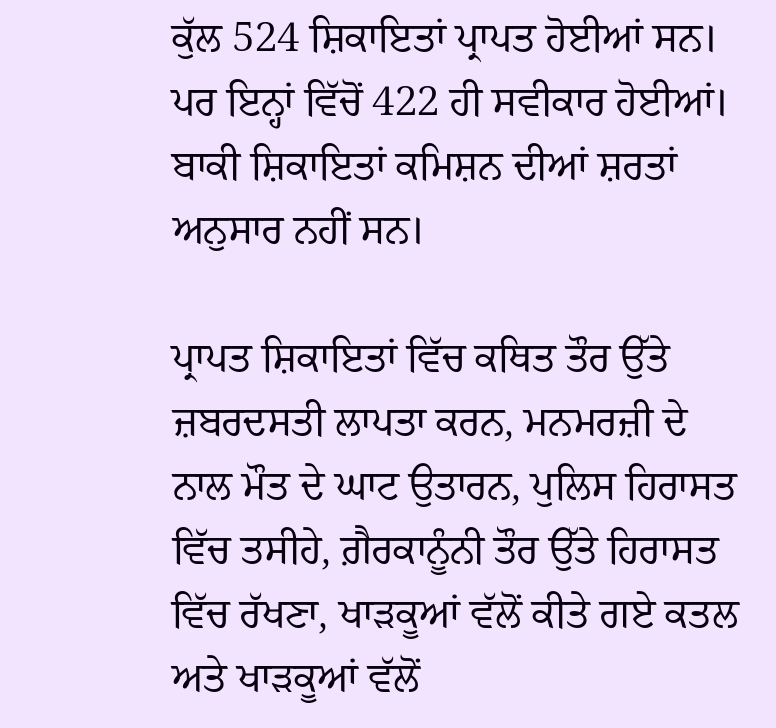ਕੁੱਲ 524 ਸ਼ਿਕਾਇਤਾਂ ਪ੍ਰਾਪਤ ਹੋਈਆਂ ਸਨ। ਪਰ ਇਨ੍ਹਾਂ ਵਿੱਚੋਂ 422 ਹੀ ਸਵੀਕਾਰ ਹੋਈਆਂ। ਬਾਕੀ ਸ਼ਿਕਾਇਤਾਂ ਕਮਿਸ਼ਨ ਦੀਆਂ ਸ਼ਰਤਾਂ ਅਨੁਸਾਰ ਨਹੀਂ ਸਨ।

ਪ੍ਰਾਪਤ ਸ਼ਿਕਾਇਤਾਂ ਵਿੱਚ ਕਥਿਤ ਤੌਰ ਉੱਤੇ ਜ਼ਬਰਦਸਤੀ ਲਾਪਤਾ ਕਰਨ, ਮਨਮਰਜ਼ੀ ਦੇ ਨਾਲ ਮੌਤ ਦੇ ਘਾਟ ਉਤਾਰਨ, ਪੁਲਿਸ ਹਿਰਾਸਤ ਵਿੱਚ ਤਸੀਹੇ, ਗ਼ੈਰਕਾਨੂੰਨੀ ਤੌਰ ਉੱਤੇ ਹਿਰਾਸਤ ਵਿੱਚ ਰੱਖਣਾ, ਖਾੜਕੂਆਂ ਵੱਲੋਂ ਕੀਤੇ ਗਏ ਕਤਲ ਅਤੇ ਖਾੜਕੂਆਂ ਵੱਲੋਂ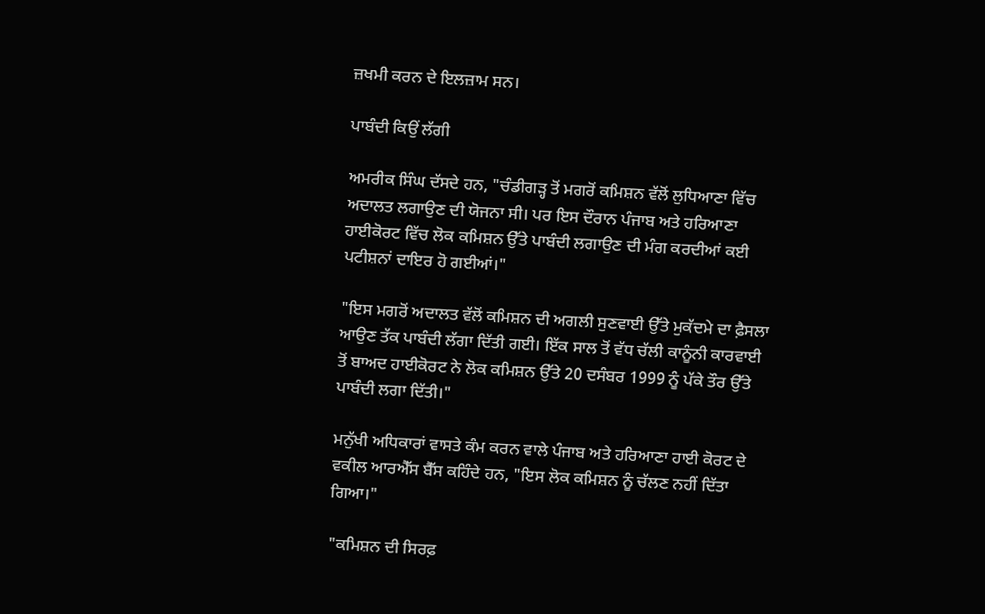ਜ਼ਖਮੀ ਕਰਨ ਦੇ ਇਲਜ਼ਾਮ ਸਨ।

ਪਾਬੰਦੀ ਕਿਉਂ ਲੱਗੀ

ਅਮਰੀਕ ਸਿੰਘ ਦੱਸਦੇ ਹਨ, "ਚੰਡੀਗੜ੍ਹ ਤੋਂ ਮਗਰੋਂ ਕਮਿਸ਼ਨ ਵੱਲੋਂ ਲੁਧਿਆਣਾ ਵਿੱਚ ਅਦਾਲਤ ਲਗਾਉਣ ਦੀ ਯੋਜਨਾ ਸੀ। ਪਰ ਇਸ ਦੌਰਾਨ ਪੰਜਾਬ ਅਤੇ ਹਰਿਆਣਾ ਹਾਈਕੋਰਟ ਵਿੱਚ ਲੋਕ ਕਮਿਸ਼ਨ ਉੱਤੇ ਪਾਬੰਦੀ ਲਗਾਉਣ ਦੀ ਮੰਗ ਕਰਦੀਆਂ ਕਈ ਪਟੀਸ਼ਨਾਂ ਦਾਇਰ ਹੋ ਗਈਆਂ।"

"ਇਸ ਮਗਰੋਂ ਅਦਾਲਤ ਵੱਲੋਂ ਕਮਿਸ਼ਨ ਦੀ ਅਗਲੀ ਸੁਣਵਾਈ ਉੱਤੇ ਮੁਕੱਦਮੇ ਦਾ ਫ਼ੈਸਲਾ ਆਉਣ ਤੱਕ ਪਾਬੰਦੀ ਲੱਗਾ ਦਿੱਤੀ ਗਈ। ਇੱਕ ਸਾਲ ਤੋਂ ਵੱਧ ਚੱਲੀ ਕਾਨੂੰਨੀ ਕਾਰਵਾਈ ਤੋਂ ਬਾਅਦ ਹਾਈਕੋਰਟ ਨੇ ਲੋਕ ਕਮਿਸ਼ਨ ਉੱਤੇ 20 ਦਸੰਬਰ 1999 ਨੂੰ ਪੱਕੇ ਤੌਰ ਉੱਤੇ ਪਾਬੰਦੀ ਲਗਾ ਦਿੱਤੀ।"

ਮਨੁੱਖੀ ਅਧਿਕਾਰਾਂ ਵਾਸਤੇ ਕੰਮ ਕਰਨ ਵਾਲੇ ਪੰਜਾਬ ਅਤੇ ਹਰਿਆਣਾ ਹਾਈ ਕੋਰਟ ਦੇ ਵਕੀਲ ਆਰਐੱਸ ਬੈੱਸ ਕਹਿੰਦੇ ਹਨ, "ਇਸ ਲੋਕ ਕਮਿਸ਼ਨ ਨੂੰ ਚੱਲਣ ਨਹੀਂ ਦਿੱਤਾ ਗਿਆ।"

"ਕਮਿਸ਼ਨ ਦੀ ਸਿਰਫ਼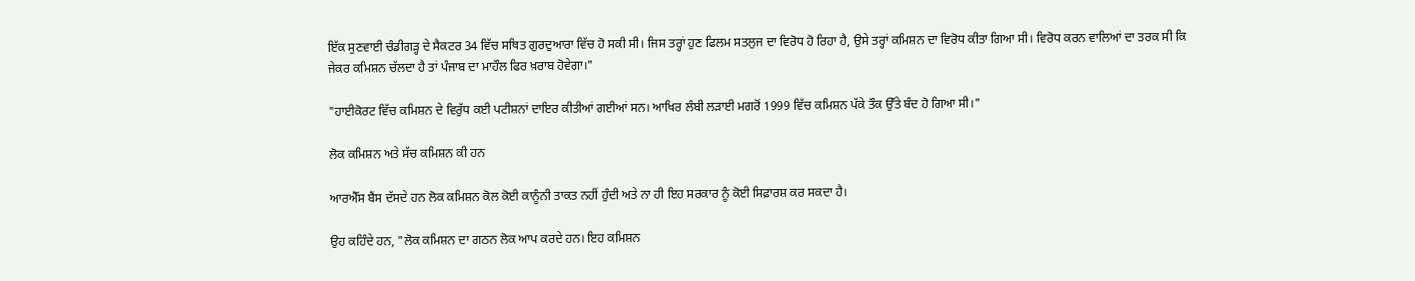ਇੱਕ ਸੁਣਵਾਈ ਚੰਡੀਗੜ੍ਹ ਦੇ ਸੈਕਟਰ 34 ਵਿੱਚ ਸਥਿਤ ਗੁਰਦੁਆਰਾ ਵਿੱਚ ਹੋ ਸਕੀ ਸੀ। ਜਿਸ ਤਰ੍ਹਾਂ ਹੁਣ ਫਿਲਮ ਸਤਲੁਜ ਦਾ ਵਿਰੋਧ ਹੋ ਰਿਹਾ ਹੈ, ਉਸੇ ਤਰ੍ਹਾਂ ਕਮਿਸ਼ਨ ਦਾ ਵਿਰੋਧ ਕੀਤਾ ਗਿਆ ਸੀ। ਵਿਰੋਧ ਕਰਨ ਵਾਲਿਆਂ ਦਾ ਤਰਕ ਸੀ ਕਿ ਜੇਕਰ ਕਮਿਸ਼ਨ ਚੱਲਦਾ ਹੈ ਤਾਂ ਪੰਜਾਬ ਦਾ ਮਾਹੌਲ ਫਿਰ ਖ਼ਰਾਬ ਹੋਵੇਗਾ।"

"ਹਾਈਕੋਰਟ ਵਿੱਚ ਕਮਿਸ਼ਨ ਦੇ ਵਿਰੁੱਧ ਕਈ ਪਟੀਸ਼ਨਾਂ ਦਾਇਰ ਕੀਤੀਆਂ ਗਈਆਂ ਸਨ। ਆਖਿਰ ਲੰਬੀ ਲੜਾਈ ਮਗਰੋਂ 1999 ਵਿੱਚ ਕਮਿਸ਼ਨ ਪੱਕੇ ਤੌਕ ਉੱਤੇ ਬੰਦ ਹੋ ਗਿਆ ਸੀ।"

ਲੋਕ ਕਮਿਸ਼ਨ ਅਤੇ ਸੱਚ ਕਮਿਸ਼ਨ ਕੀ ਹਨ

ਆਰਐੱਸ ਬੈਂਸ ਦੱਸਦੇ ਹਨ ਲੋਕ ਕਮਿਸ਼ਨ ਕੋਲ ਕੋਈ ਕਾਨੂੰਨੀ ਤਾਕਤ ਨਹੀਂ ਹੁੰਦੀ ਅਤੇ ਨਾ ਹੀ ਇਹ ਸਰਕਾਰ ਨੂੰ ਕੋਈ ਸਿਫ਼ਾਰਸ਼ ਕਰ ਸਕਦਾ ਹੈ।

ਉਹ ਕਹਿੰਦੇ ਹਨ, "ਲੋਕ ਕਮਿਸ਼ਨ ਦਾ ਗਠਨ ਲੋਕ ਆਪ ਕਰਦੇ ਹਨ। ਇਹ ਕਮਿਸ਼ਨ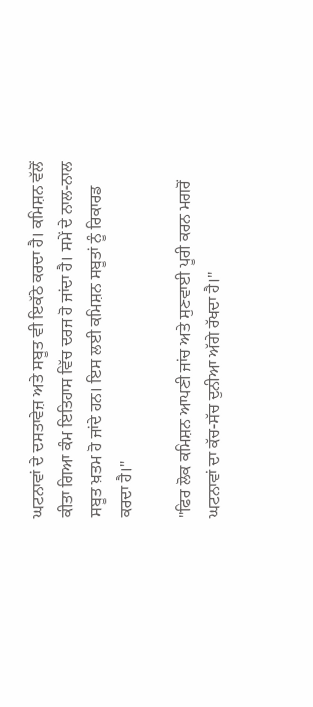ਘਟਨਾਵਾਂ ਦੇ ਦਸਤਾਵੇਜ਼ ਅਤੇ ਸਬੂਤ ਵੀ ਇਕੱਠੇ ਕਰਦਾ ਹੈ। ਕਮਿਸ਼ਨ ਵੱਲੋਂ ਕੀਤਾ ਗਿਆ ਕੰਮ ਇਤਿਹਾਸ ਵਿੱਚ ਦਰਜ ਹੋ ਜਾਂਦਾ ਹੈ। ਸਮੇਂ ਦੇ ਨਾਲ-ਨਾਲ ਸਬੂਤ ਖ਼ਤਮ ਹੋ ਜਾਂਦੇ ਹਨ। ਇਸ ਲਈ ਕਮਿਸ਼ਨ ਸਬੂਤਾਂ ਨੂੰ ਰਿਕਾਰਡ ਕਰਦਾ ਹੈ।"

"ਫਿਰ ਲੋਕ ਕਮਿਸ਼ਨ ਆਪਣੀ ਜਾਂਚ ਅਤੇ ਸੁਣਵਾਈ ਪੂਰੀ ਕਰਨ ਮਗਰੋਂ ਘਟਨਾਵਾਂ ਦਾ ਕੱਚ-ਸੱਚ ਦੁਨੀਆ ਅੱਗੇ ਰੱਖਦਾ ਹੈ।"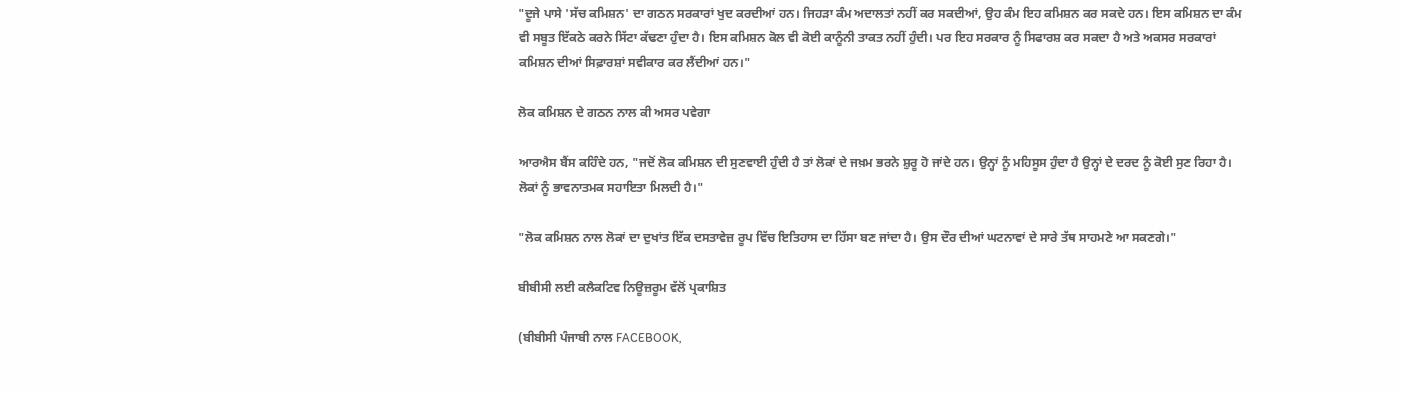"ਦੂਜੇ ਪਾਸੇ 'ਸੱਚ ਕਮਿਸ਼ਨ' ਦਾ ਗਠਨ ਸਰਕਾਰਾਂ ਖੁਦ ਕਰਦੀਆਂ ਹਨ। ਜਿਹੜਾ ਕੰਮ ਅਦਾਲਤਾਂ ਨਹੀਂ ਕਰ ਸਕਦੀਆਂ, ਉਹ ਕੰਮ ਇਹ ਕਮਿਸ਼ਨ ਕਰ ਸਕਦੇ ਹਨ। ਇਸ ਕਮਿਸ਼ਨ ਦਾ ਕੰਮ ਵੀ ਸਬੂਤ ਇੱਕਠੇ ਕਰਨੇ ਸਿੱਟਾ ਕੱਢਣਾ ਹੁੰਦਾ ਹੈ। ਇਸ ਕਮਿਸ਼ਨ ਕੋਲ ਵੀ ਕੋਈ ਕਾਨੂੰਨੀ ਤਾਕਤ ਨਹੀਂ ਹੁੰਦੀ। ਪਰ ਇਹ ਸਰਕਾਰ ਨੂੰ ਸਿਫਾਰਸ਼ ਕਰ ਸਕਦਾ ਹੈ ਅਤੇ ਅਕਸਰ ਸਰਕਾਰਾਂ ਕਮਿਸ਼ਨ ਦੀਆਂ ਸਿਫ਼ਾਰਸ਼ਾਂ ਸਵੀਕਾਰ ਕਰ ਲੈਂਦੀਆਂ ਹਨ।"

ਲੋਕ ਕਮਿਸ਼ਨ ਦੇ ਗਠਨ ਨਾਲ ਕੀ ਅਸਰ ਪਵੇਗਾ

ਆਰਐਸ ਬੈਂਸ ਕਹਿੰਦੇ ਹਨ, "ਜਦੋਂ ਲੋਕ ਕਮਿਸ਼ਨ ਦੀ ਸੁਣਵਾਈ ਹੁੰਦੀ ਹੈ ਤਾਂ ਲੋਕਾਂ ਦੇ ਜਖ਼ਮ ਭਰਨੇ ਸ਼ੁਰੂ ਹੋ ਜਾਂਦੇ ਹਨ। ਉਨ੍ਹਾਂ ਨੂੰ ਮਹਿਸੂਸ ਹੁੰਦਾ ਹੈ ਉਨ੍ਹਾਂ ਦੇ ਦਰਦ ਨੂੰ ਕੋਈ ਸੁਣ ਰਿਹਾ ਹੈ। ਲੋਕਾਂ ਨੂੰ ਭਾਵਨਾਤਮਕ ਸਹਾਇਤਾ ਮਿਲਦੀ ਹੈ।"

"ਲੋਕ ਕਮਿਸ਼ਨ ਨਾਲ ਲੋਕਾਂ ਦਾ ਦੁਖਾਂਤ ਇੱਕ ਦਸਤਾਵੇਜ਼ ਰੂਪ ਵਿੱਚ ਇਤਿਹਾਸ ਦਾ ਹਿੱਸਾ ਬਣ ਜਾਂਦਾ ਹੈ। ਉਸ ਦੌਰ ਦੀਆਂ ਘਟਨਾਵਾਂ ਦੇ ਸਾਰੇ ਤੱਥ ਸਾਹਮਣੇ ਆ ਸਕਣਗੇ।"

ਬੀਬੀਸੀ ਲਈ ਕਲੈਕਟਿਵ ਨਿਊਜ਼ਰੂਮ ਵੱਲੋਂ ਪ੍ਰਕਾਸ਼ਿਤ

(ਬੀਬੀਸੀ ਪੰਜਾਬੀ ਨਾਲ FACEBOOK,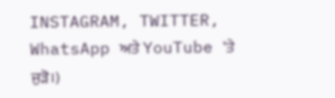INSTAGRAM, TWITTER, WhatsApp ਅਤੇ YouTube 'ਤੇ ਜੁੜੋ।)